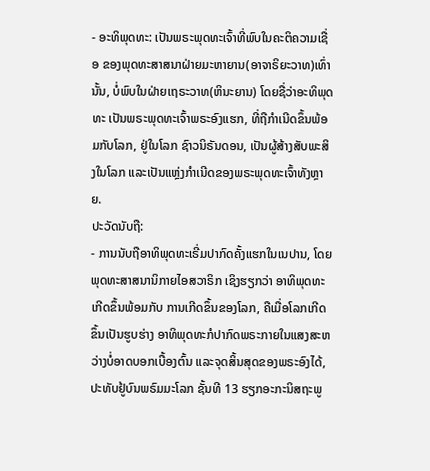- ອະທິພຸດທະ: ເປັນພຣະພຸດທະເຈົ້າທີ່ພົບໃນຄະຕິຄວາມເຊື່ອ ຂອງພຸດທະສາສນາຝ່າຍມະຫາຍານ(ອາຈາຣິຍະວາທ)ເທົ່ານັ້ນ, ບໍ່ພົບໃນຝ່າຍເຖຣະວາທ(ຫິນະຍານ) ໂດຍຊື່ວ່າອະທິພຸດທະ ເປັນພຣະພຸດທະເຈົ້າພຣະອົງແຮກ, ທີ່ຖືກຳເນີດຂຶ້ນພ້ອມກັບໂລກ, ຢູ່ໃນໂລກ ຊົາວນິຣັນດອນ, ເປັນຜູ້ສ້າງສັບພະສິງໃນໂລກ ແລະເປັນແຫຼ່ງກຳເນີດຂອງພຣະພຸດທະເຈົ້າທັງຫຼາຍ.
ປະວັດນັບຖື:
- ການນັບຖືອາທິພຸດທະເຣີ່ມປາກົດຄັ້ງແຮກໃນເນປານ, ໂດຍພຸດທະສາສນານິກາຍໄອສວາຣິກ ເຊິງຮຽກວ່າ ອາທິພຸດທະ ເກີດຂຶ້ນພ້ອມກັບ ການເກີດຂຶ້ນຂອງໂລກ, ຄືເມື່ອໂລກເກີດຂຶ້ນເປັນຮູບຮ່າງ ອາທິພຸດທະກໍປາກົດພຣະກາຍໃນແສງສະຫວ່າງບໍ່ອາດບອກເບື້ອງຕົ້ນ ແລະຈຸດສິ້ນສຸດຂອງພຣະອົງໄດ້, ປະທັບຢູ້ບົນພຣົມມະໂລກ ຊັ້ນທີ 13 ຮຽກອະກະນິສຖະພູ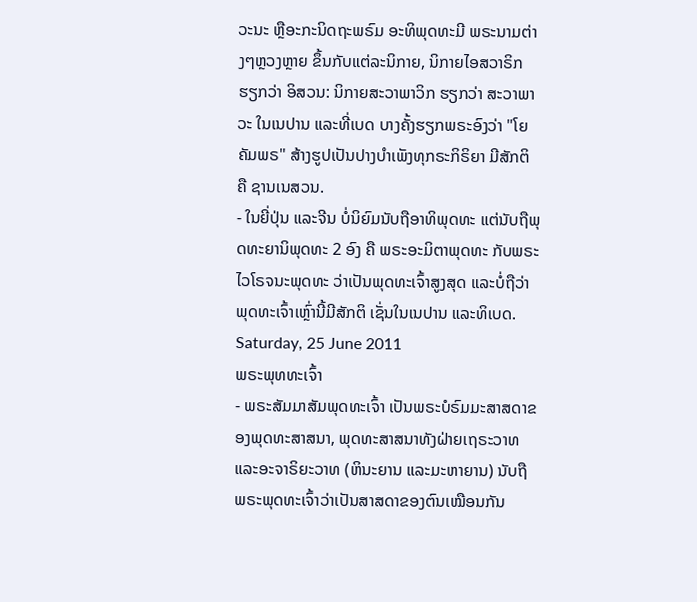ວະນະ ຫຼືອະກະນິດຖະພຣົມ ອະທິພຸດທະມີ ພຣະນາມຕ່າງໆຫຼວງຫຼາຍ ຂຶ້ນກັບແຕ່ລະນິກາຍ, ນິກາຍໄອສວາຣິກ ຮຽກວ່າ ອິສວນ: ນິກາຍສະວາພາວິກ ຮຽກວ່າ ສະວາພາວະ ໃນເນປານ ແລະທີ່ເບດ ບາງຄັ້ງຮຽກພຣະອົງວ່າ "ໂຍຄັມພຣ" ສ້າງຮູປເປັນປາງບໍາເພັງທຸກຣະກິຣິຍາ ມີສັກຕິ ຄື ຊານເນສວນ.
- ໃນຍີ່ປຸ່ນ ແລະຈີນ ບໍ່ນິຍົມນັບຖືອາທິພຸດທະ ແຕ່ນັບຖືພຸດທະຍານິພຸດທະ 2 ອົງ ຄື ພຣະອະມິຕາພຸດທະ ກັບພຣະໄວໂຣຈນະພຸດທະ ວ່າເປັນພຸດທະເຈົ້າສູງສຸດ ແລະບໍ່ຖືວ່າພຸດທະເຈົ້າເຫຼົ່ານີ້ມີສັກຕິ ເຊັ່ນໃນເນປານ ແລະທິເບດ.
Saturday, 25 June 2011
ພຣະພຸທທະເຈົ້າ
- ພຣະສັມມາສັມພຸດທະເຈົ້າ ເປັນພຣະບໍຣົມມະສາສດາຂອງພຸດທະສາສນາ, ພຸດທະສາສນາທັງຝ່າຍເຖຣະວາທ ແລະອະຈາຣິຍະວາທ (ຫິນະຍານ ແລະມະຫາຍານ) ນັບຖືພຣະພຸດທະເຈົ້າວ່າເປັນສາສດາຂອງຕົນເໝືອນກັນ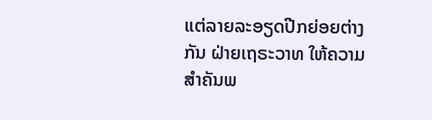ແຕ່ລາຍລະອຽດປີກຍ່ອຍຕ່າງກັນ ຝ່າຍເຖຣະວາທ ໃຫ້ຄວາມສຳຄັນພ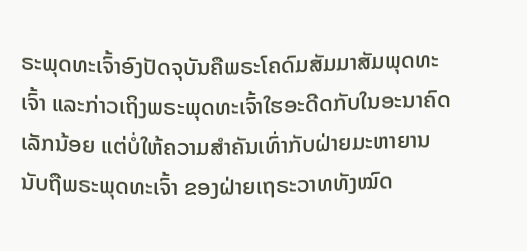ຣະພຸດທະເຈົ້າອົງປັດຈຸບັນຄືພຣະໂຄດົມສັມມາສັມພຸດທະເຈົ້າ ແລະກ່າວເຖິງພຣະພຸດທະເຈົ້າໃຮອະດີດກັບໃນອະນາຄົດເລັກນ້ອຍ ແຕ່ບໍ່ໃຫ້ຄວາມສຳຄັນເທົ່າກັບຝ່າຍມະຫາຍານ ນັບຖືພຣະພຸດທະເຈົ້າ ຂອງຝ່າຍເຖຣະວາທທັງໝົດ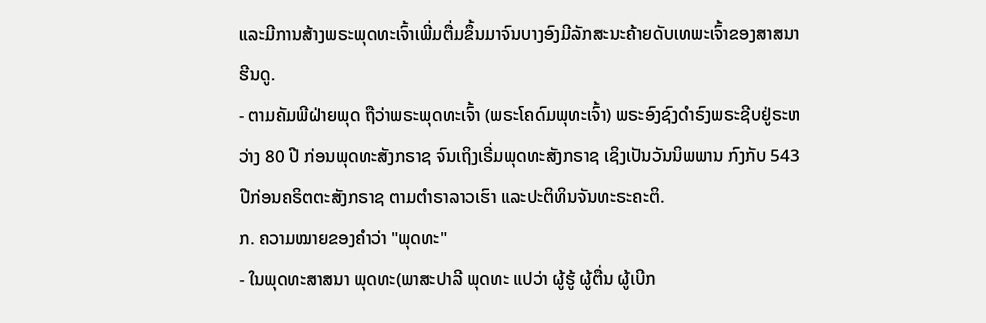ແລະມີການສ້າງພຣະພຸດທະເຈົ້າເພີ່ມຕື່ມຂຶ້ນມາຈົນບາງອົງມີລັກສະນະຄ້າຍດັບເທພະເຈົ້າຂອງສາສນາຮີນດູ.
- ຕາມຄັມພີຝ່າຍພຸດ ຖືວ່າພຣະພຸດທະເຈົ້າ (ພຣະໂຄດົມພຸທະເຈົ້າ) ພຣະອົງຊົງດຳຣົງພຣະຊີບຢູ່ຣະຫວ່າງ 80 ປີ ກ່ອນພຸດທະສັງກຣາຊ ຈົນເຖິງເຣີ່ມພຸດທະສັງກຣາຊ ເຊິງເປັນວັນນິພພານ ກົງກັບ 543 ປີກ່ອນຄຣິຕຕະສັງກຣາຊ ຕາມຕໍາຣາລາວເຮົາ ແລະປະຕິທິນຈັນທະຣະຄະຕິ.
ກ. ຄວາມໝາຍຂອງຄຳວ່າ "ພຸດທະ"
- ໃນພຸດທະສາສນາ ພຸດທະ(ພາສະປາລີ ພຸດທະ ແປວ່າ ຜູ້ຮູ້ ຜູ້ຕື່ນ ຜູ້ເບີກ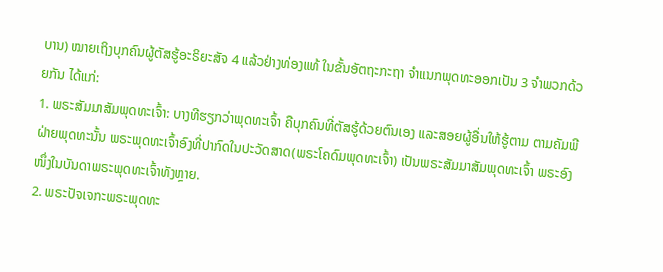ບານ) ໝາຍເຖິງບຸກຄົນຜູ້ຕັສຮູ້ອະຣິຍະສັຈ 4 ແລ້ວຢ່າງທ່ອງແທ້ ໃນຂັ້ນອັຕຖະກະຖາ ຈຳແນກພຸດທະອອກເປັນ 3 ຈຳພວກດ້ວຍກັນ ໄດ້ແກ່:
1. ພຣະສັມມາສັມພຸດທະເຈົ້າ: ບາງທີຮຽກວ່າພຸດທະເຈົ້າ ຄືບຸກຄົນທີ່ຕັສຮູ້ດ້ວຍຕົນເອງ ແລະສອຍຜູ້ອື່ນໃຫ້ຮູ້ຕາມ ຕາມຄັມພີຝ່າຍພຸດທະນັ້ນ ພຣະພຸດທະເຈົ້າອົງທີ່ປາກົດໃນປະວັດສາດ(ພຣະໂຄດົມພຸດທະເຈົ້າ) ເປັນພຣະສັມມາສັມພຸດທະເຈົ້າ ພຣະອົງໜຶ່ງໃນບັນດາພຣະພຸດທະເຈົ້າທັງຫຼາຍ.
2. ພຣະປັຈເຈກະພຣະພຸດທະ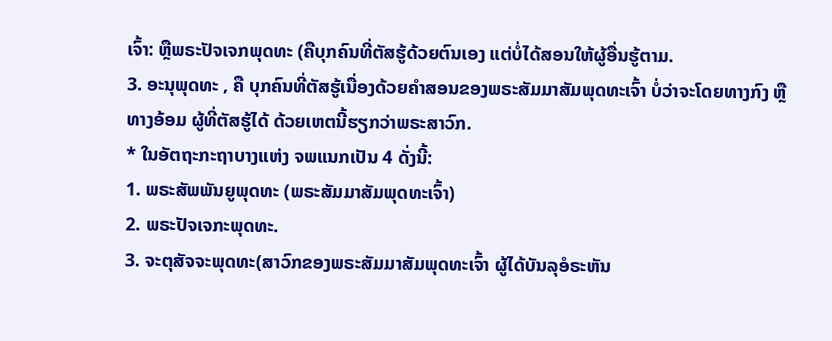ເຈົ້າ: ຫຼືພຣະປັຈເຈກພຸດທະ (ຄືບຸກຄົນທີ່ຕັສຮູ້ດ້ວຍຕົນເອງ ແຕ່ບໍ່ໄດ້ສອນໃຫ້ຜູ້ອື່ນຮູ້ຕາມ.
3. ອະນຸພຸດທະ , ຄື ບຸກຄົນທີ່ຕັສຮູ້ເນື່ອງດ້ວຍຄໍາສອນຂອງພຣະສັມມາສັມພຸດທະເຈົ້າ ບໍ່ວ່າຈະໂດຍທາງກົງ ຫຼືທາງອ້ອມ ຜູ້ທີ່ຕັສຮູ້ໄດ້ ດ້ວຍເຫຕນີ້ຮຽກວ່າພຣະສາວົກ.
* ໃນອັຕຖະກະຖາບາງແຫ່ງ ຈພແນກເປັນ 4 ດັ່ງນີ້:
1. ພຣະສັພພັນຍູພຸດທະ (ພຣະສັມມາສັມພຸດທະເຈົ້າ)
2. ພຣະປັຈເຈກະພຸດທະ.
3. ຈະຕຸສັຈຈະພຸດທະ(ສາວົກຂອງພຣະສັມມາສັມພຸດທະເຈົ້າ ຜູ້ໄດ້ບັນລຸອໍຣະຫັນ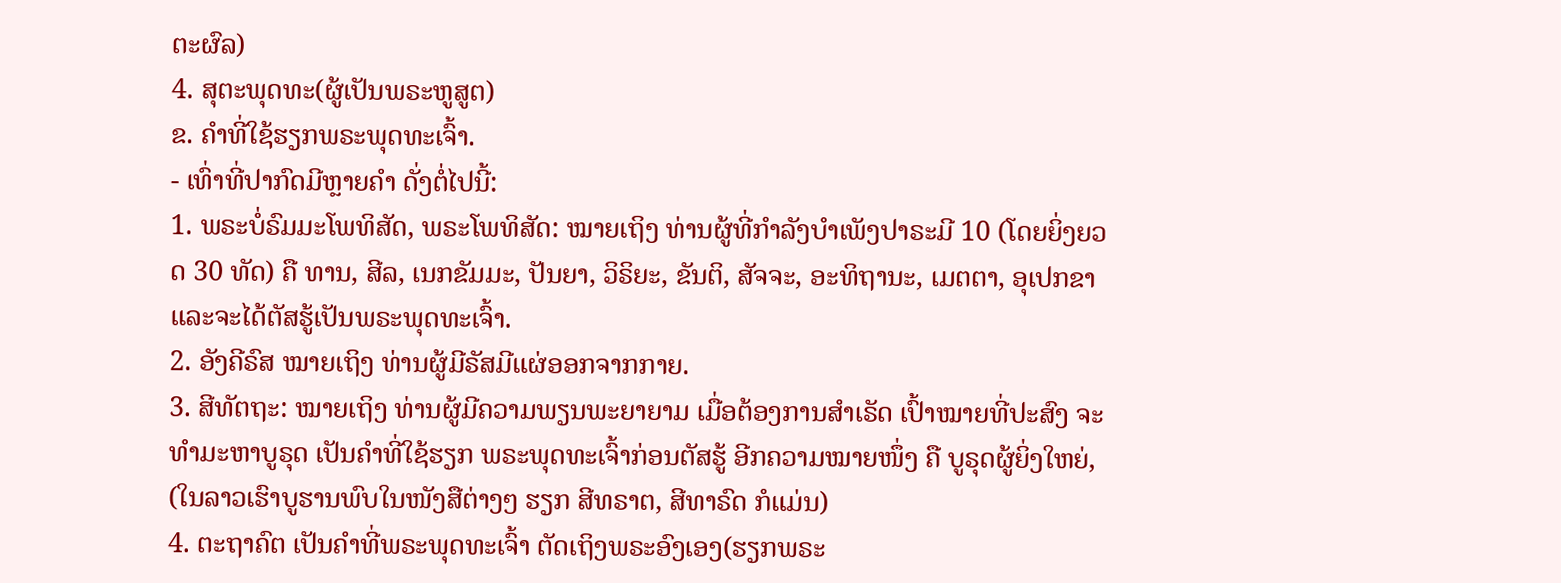ຕະຜົລ)
4. ສຸຕະພຸດທະ(ຜູ້ເປັນພຣະຫູສູຕ)
ຂ. ຄຳທີ່ໃຊ້ຮຽກພຣະພຸດທະເຈົ້າ.
- ເທົ່າທີ່ປາກົດມີຫຼາຍຄຳ ດັ່ງຕໍ່ໄປນີ້:
1. ພຣະບໍ່ຣົມມະໂພທິສັດ, ພຣະໂພທິສັດ: ໝາຍເຖິງ ທ່ານຜູ້ທີ່ກຳລັງບຳເພັງປາຣະມີ 10 (ໂດຍຍິ່ງຍວດ 30 ທັດ) ຄື ທານ, ສີລ, ເນກຂັມມະ, ປັນຍາ, ວິຣິຍະ, ຂັນຕິ, ສັຈຈະ, ອະທິຖານະ, ເມຕຕາ, ອຸເປກຂາ ແລະຈະໄດ້ຕັສຮູ້ເປັນພຣະພຸດທະເຈົ້າ.
2. ອັງຄີຣົສ ໝາຍເຖິງ ທ່ານຜູ້ມີຣັສມີແຜ່ອອກຈາກກາຍ.
3. ສີທັຕຖະ: ໝາຍເຖິງ ທ່ານຜູ້ມີຄວາມພຽນພະຍາຍາມ ເມື່ອຕ້ອງການສຳເຣັດ ເປົ້າໝາຍທີ່ປະສົງ ຈະທຳມະຫາບູຣຸດ ເປັນຄໍາທີ່ໃຊ້ຮຽກ ພຣະພຸດທະເຈົ້າກ່ອນຕັສຮູ້ ອີກຄວາມໝາຍໜຶ່ງ ຄື ບູຣຸດຜູ້ຍິ່ງໃຫຍ່, (ໃນລາວເຮົາບູຮານພົບໃນໜັງສືຕ່າງໆ ຮຽກ ສີທຣາຕ, ສີທາຣົດ ກໍແມ່ນ)
4. ຕະຖາຄົຕ ເປັນຄໍາທີ່ພຣະພຸດທະເຈົ້າ ຕັດເຖິງພຣະອົງເອງ(ຮຽກພຣະ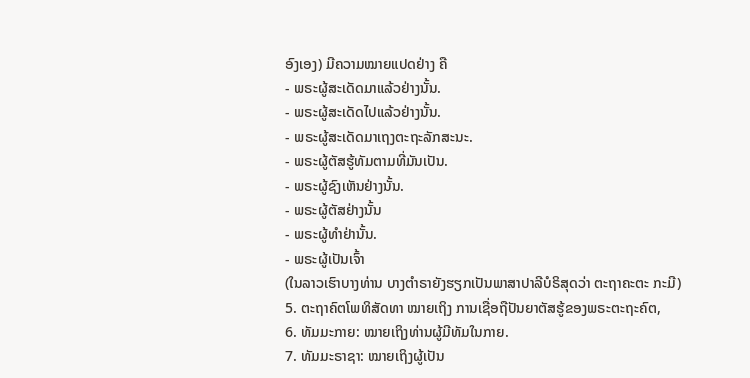ອົງເອງ) ມີຄວາມໝາຍແປດຢ່າງ ຄື
- ພຣະຜູ້ສະເດັດມາແລ້ວຢ່າງນັ້ນ.
- ພຣະຜູ້ສະເດັດໄປແລ້ວຢ່າງນັ້ນ.
- ພຣະຜູ້ສະເດັດມາເຖງຕະຖະລັກສະນະ.
- ພຣະຜູ້ຕັສຮູ້ທັມຕາມທີ່ມັນເປັນ.
- ພຣະຜູ້ຊົງເຫັນຢ່າງນັ້ນ.
- ພຣະຜູ້ຕັສຢ່າງນັ້ນ
- ພຣະຜູ້ທຳຢ່ານັ້ນ.
- ພຣະຜູ້ເປັນເຈົ້າ
(ໃນລາວເຮົາບາງທ່ານ ບາງຕໍາຣາຍັງຮຽກເປັນພາສາປາລີບໍຣິສຸດວ່າ ຕະຖາຄະຕະ ກະມີ)
5. ຕະຖາຄົຕໂພທິສັດທາ ໝາຍເຖິງ ການເຊື່ອຖືປັນຍາຕັສຮູ້ຂອງພຣະຕະຖະຄົຕ,
6. ທັມມະກາຍ: ໝາຍເຖິງທ່ານຜູ້ມີທັມໃນກາຍ.
7. ທັມມະຣາຊາ: ໝາຍເຖິງຜູ້ເປັນ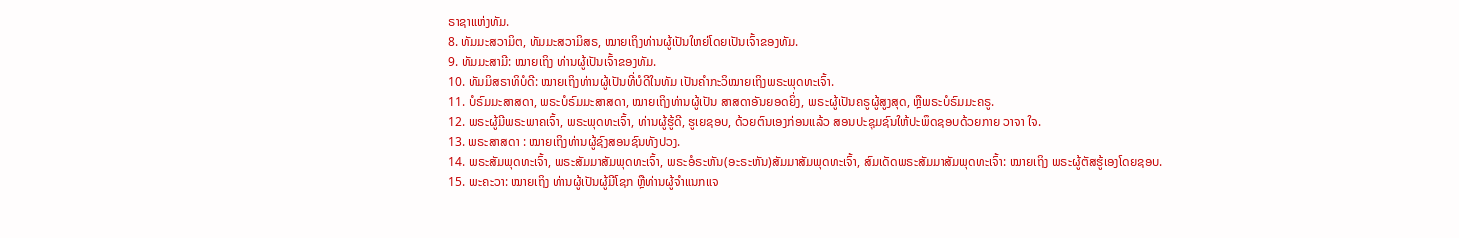ຣາຊາແຫ່ງທັມ.
8. ທັມມະສວາມິຕ, ທັມມະສວາມິສຣ, ໝາຍເຖິງທ່ານຜູ້ເປັນໃຫຍ່ໂດຍເປັນເຈົ້າຂອງທັມ.
9. ທັມມະສາມີ: ໝາຍເຖິງ ທ່ານຜູ້ເປັນເຈົ້າຂອງທັມ.
10. ທັມມິສຣາທິບໍດີ: ໝາຍເຖິງທ່ານຜູ້ເປັນທີ່ບໍດີໃນທັມ ເປັນຄໍາກະວິໝາຍເຖິງພຣະພຸດທະເຈົ້າ.
11. ບໍຣົມມະສາສດາ, ພຣະບໍຣົມມະສາສດາ, ໝາຍເຖິງທ່ານຜູ້ເປັນ ສາສດາອັນຍອດຍິ່ງ, ພຣະຜູ້ເປັນຄຣູຜູ້ສູງສຸດ, ຫຼືພຣະບໍຣົມມະຄຣູ.
12. ພຣະຜູ້ມີພຣະພາຄເຈົ້າ, ພຣະພຸດທະເຈົ້າ, ທ່ານຜູ້ຮູ້ດີ, ຮູເຍຊອບ, ດ້ວຍຕົນເອງກ່ອນແລ້ວ ສອນປະຊຸມຊົນໃຫ້ປະພຶດຊອບດ້ວຍກາຍ ວາຈາ ໃຈ.
13. ພຣະສາສດາ : ໝາຍເຖິງທ່ານຜູ້ຊົງສອນຊົນທັງປວງ.
14. ພຣະສັມພຸດທະເຈົ້າ, ພຣະສັມມາສັມພຸດທະເຈົ້າ, ພຣະອໍຣະຫັນ(ອະຣະຫັນ)ສັມມາສັມພຸດທະເຈົ້າ, ສົມເດັດພຣະສັມມາສັມພຸດທະເຈົ້າ: ໝາຍເຖິງ ພຣະຜູ້ຕັສຮູ້ເອງໂດຍຊອບ.
15. ພະຄະວາ: ໝາຍເຖິງ ທ່ານຜູ້ເປັນຜູ້ມີໂຊກ ຫຼືທ່ານຜູ້ຈຳແນກແຈ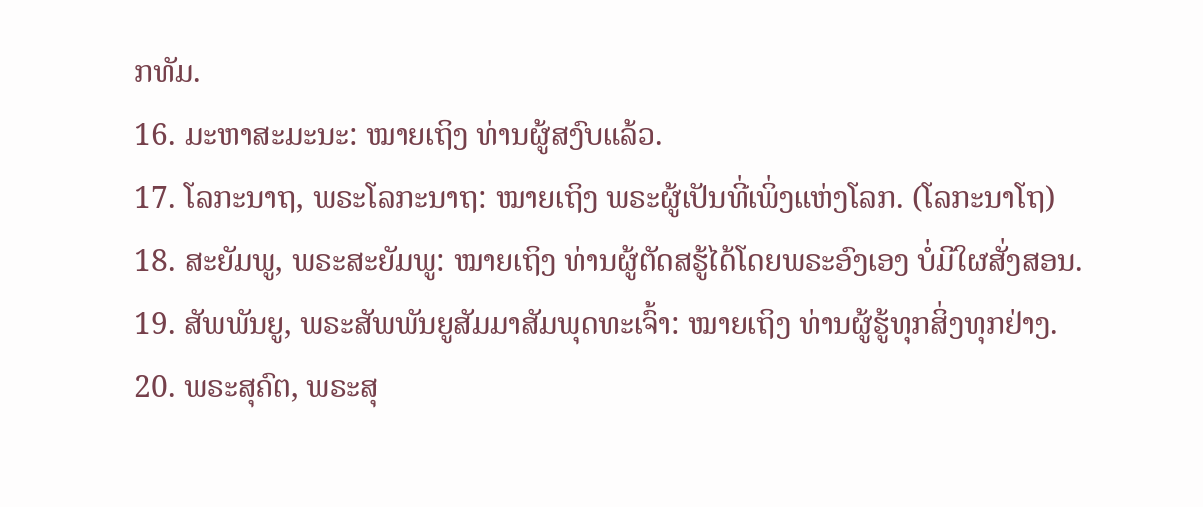ກທັມ.
16. ມະຫາສະມະນະ: ໝາຍເຖິງ ທ່ານຜູ້ສງົບແລ້ວ.
17. ໂລກະນາຖ, ພຣະໂລກະນາຖ: ໝາຍເຖິງ ພຣະຜູ້ເປັນທີ່ເພິ່ງແຫ່ງໂລກ. (ໂລກະນາໂຖ)
18. ສະຍັມພູ, ພຣະສະຍັມພູ: ໝາຍເຖິງ ທ່ານຜູ້ຕັດສຮູ້ໄດ້ໂດຍພຣະອົງເອງ ບໍ່ມີໃຜສັ່ງສອນ.
19. ສັພພັນຍູ, ພຣະສັພພັນຍູສັມມາສັມພຸດທະເຈົ້າ: ໝາຍເຖິງ ທ່ານຜູ້ຮູ້ທຸກສິ່ງທຸກຢ່າງ.
20. ພຣະສຸຄົຕ, ພຣະສຸ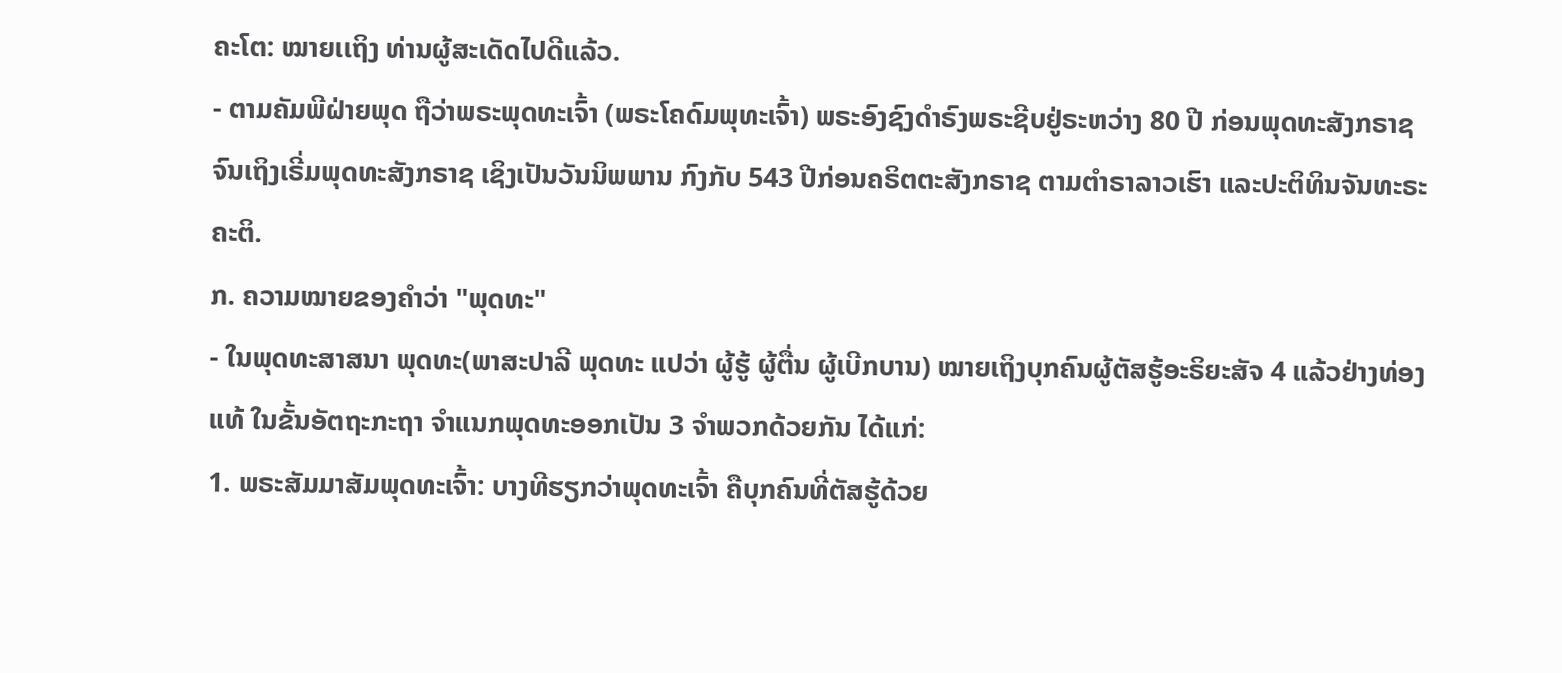ຄະໂຕ: ໝາຍເເຖິງ ທ່ານຜູ້ສະເດັດໄປດີແລ້ວ.
- ຕາມຄັມພີຝ່າຍພຸດ ຖືວ່າພຣະພຸດທະເຈົ້າ (ພຣະໂຄດົມພຸທະເຈົ້າ) ພຣະອົງຊົງດຳຣົງພຣະຊີບຢູ່ຣະຫວ່າງ 80 ປີ ກ່ອນພຸດທະສັງກຣາຊ ຈົນເຖິງເຣີ່ມພຸດທະສັງກຣາຊ ເຊິງເປັນວັນນິພພານ ກົງກັບ 543 ປີກ່ອນຄຣິຕຕະສັງກຣາຊ ຕາມຕໍາຣາລາວເຮົາ ແລະປະຕິທິນຈັນທະຣະຄະຕິ.
ກ. ຄວາມໝາຍຂອງຄຳວ່າ "ພຸດທະ"
- ໃນພຸດທະສາສນາ ພຸດທະ(ພາສະປາລີ ພຸດທະ ແປວ່າ ຜູ້ຮູ້ ຜູ້ຕື່ນ ຜູ້ເບີກບານ) ໝາຍເຖິງບຸກຄົນຜູ້ຕັສຮູ້ອະຣິຍະສັຈ 4 ແລ້ວຢ່າງທ່ອງແທ້ ໃນຂັ້ນອັຕຖະກະຖາ ຈຳແນກພຸດທະອອກເປັນ 3 ຈຳພວກດ້ວຍກັນ ໄດ້ແກ່:
1. ພຣະສັມມາສັມພຸດທະເຈົ້າ: ບາງທີຮຽກວ່າພຸດທະເຈົ້າ ຄືບຸກຄົນທີ່ຕັສຮູ້ດ້ວຍ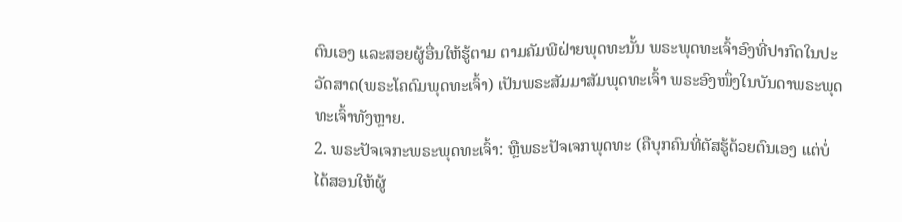ຕົນເອງ ແລະສອຍຜູ້ອື່ນໃຫ້ຮູ້ຕາມ ຕາມຄັມພີຝ່າຍພຸດທະນັ້ນ ພຣະພຸດທະເຈົ້າອົງທີ່ປາກົດໃນປະວັດສາດ(ພຣະໂຄດົມພຸດທະເຈົ້າ) ເປັນພຣະສັມມາສັມພຸດທະເຈົ້າ ພຣະອົງໜຶ່ງໃນບັນດາພຣະພຸດທະເຈົ້າທັງຫຼາຍ.
2. ພຣະປັຈເຈກະພຣະພຸດທະເຈົ້າ: ຫຼືພຣະປັຈເຈກພຸດທະ (ຄືບຸກຄົນທີ່ຕັສຮູ້ດ້ວຍຕົນເອງ ແຕ່ບໍ່ໄດ້ສອນໃຫ້ຜູ້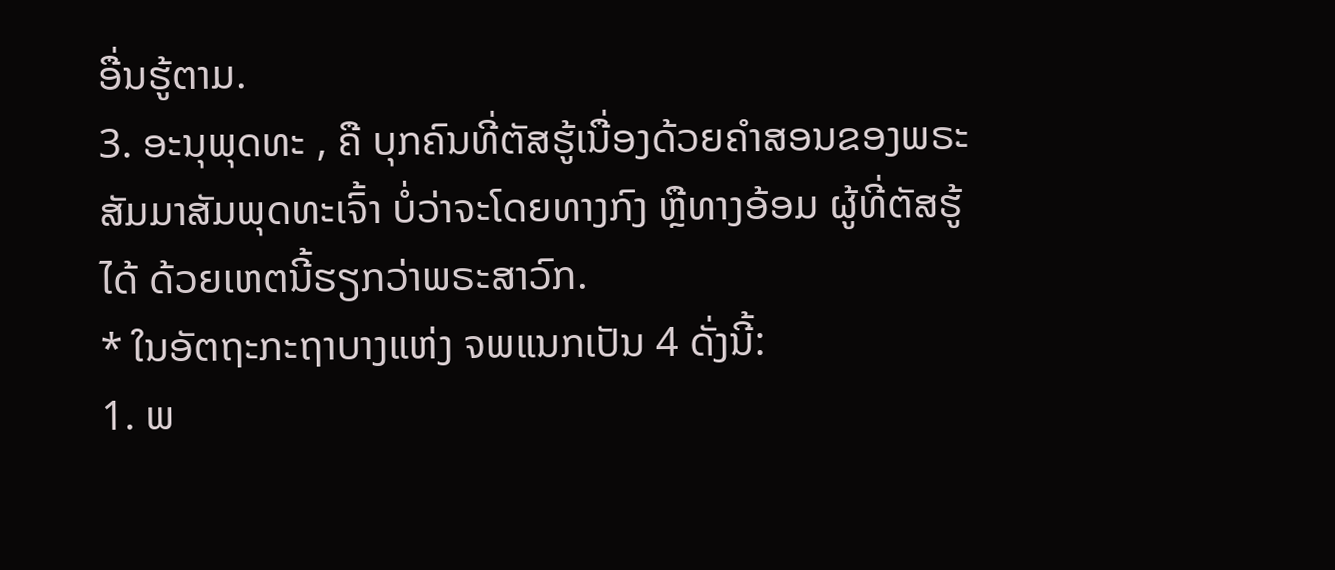ອື່ນຮູ້ຕາມ.
3. ອະນຸພຸດທະ , ຄື ບຸກຄົນທີ່ຕັສຮູ້ເນື່ອງດ້ວຍຄໍາສອນຂອງພຣະສັມມາສັມພຸດທະເຈົ້າ ບໍ່ວ່າຈະໂດຍທາງກົງ ຫຼືທາງອ້ອມ ຜູ້ທີ່ຕັສຮູ້ໄດ້ ດ້ວຍເຫຕນີ້ຮຽກວ່າພຣະສາວົກ.
* ໃນອັຕຖະກະຖາບາງແຫ່ງ ຈພແນກເປັນ 4 ດັ່ງນີ້:
1. ພ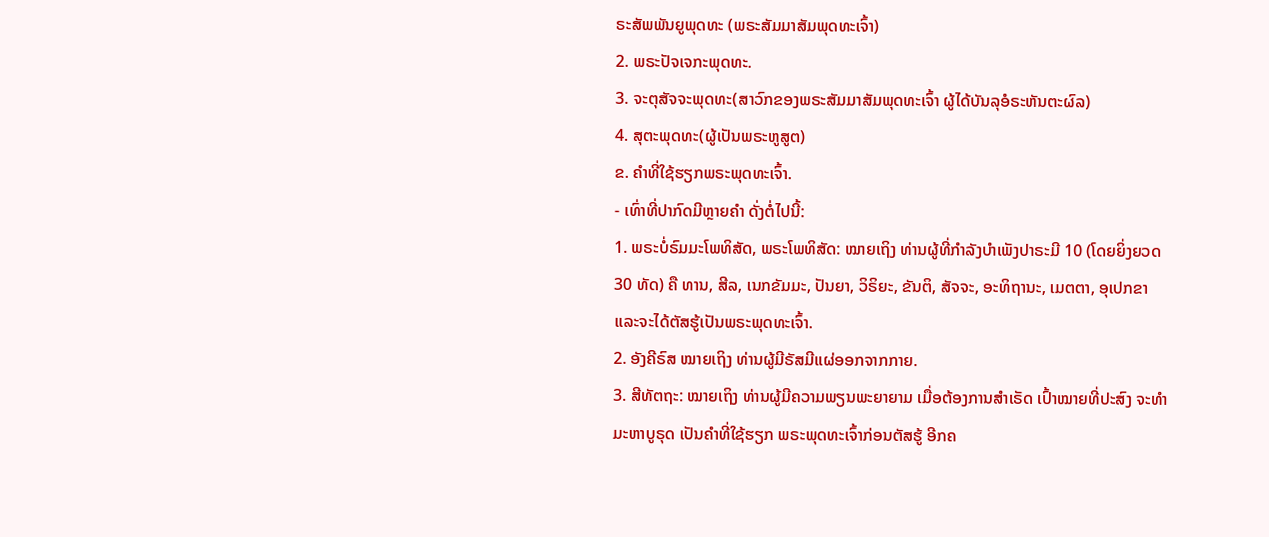ຣະສັພພັນຍູພຸດທະ (ພຣະສັມມາສັມພຸດທະເຈົ້າ)
2. ພຣະປັຈເຈກະພຸດທະ.
3. ຈະຕຸສັຈຈະພຸດທະ(ສາວົກຂອງພຣະສັມມາສັມພຸດທະເຈົ້າ ຜູ້ໄດ້ບັນລຸອໍຣະຫັນຕະຜົລ)
4. ສຸຕະພຸດທະ(ຜູ້ເປັນພຣະຫູສູຕ)
ຂ. ຄຳທີ່ໃຊ້ຮຽກພຣະພຸດທະເຈົ້າ.
- ເທົ່າທີ່ປາກົດມີຫຼາຍຄຳ ດັ່ງຕໍ່ໄປນີ້:
1. ພຣະບໍ່ຣົມມະໂພທິສັດ, ພຣະໂພທິສັດ: ໝາຍເຖິງ ທ່ານຜູ້ທີ່ກຳລັງບຳເພັງປາຣະມີ 10 (ໂດຍຍິ່ງຍວດ 30 ທັດ) ຄື ທານ, ສີລ, ເນກຂັມມະ, ປັນຍາ, ວິຣິຍະ, ຂັນຕິ, ສັຈຈະ, ອະທິຖານະ, ເມຕຕາ, ອຸເປກຂາ ແລະຈະໄດ້ຕັສຮູ້ເປັນພຣະພຸດທະເຈົ້າ.
2. ອັງຄີຣົສ ໝາຍເຖິງ ທ່ານຜູ້ມີຣັສມີແຜ່ອອກຈາກກາຍ.
3. ສີທັຕຖະ: ໝາຍເຖິງ ທ່ານຜູ້ມີຄວາມພຽນພະຍາຍາມ ເມື່ອຕ້ອງການສຳເຣັດ ເປົ້າໝາຍທີ່ປະສົງ ຈະທຳມະຫາບູຣຸດ ເປັນຄໍາທີ່ໃຊ້ຮຽກ ພຣະພຸດທະເຈົ້າກ່ອນຕັສຮູ້ ອີກຄ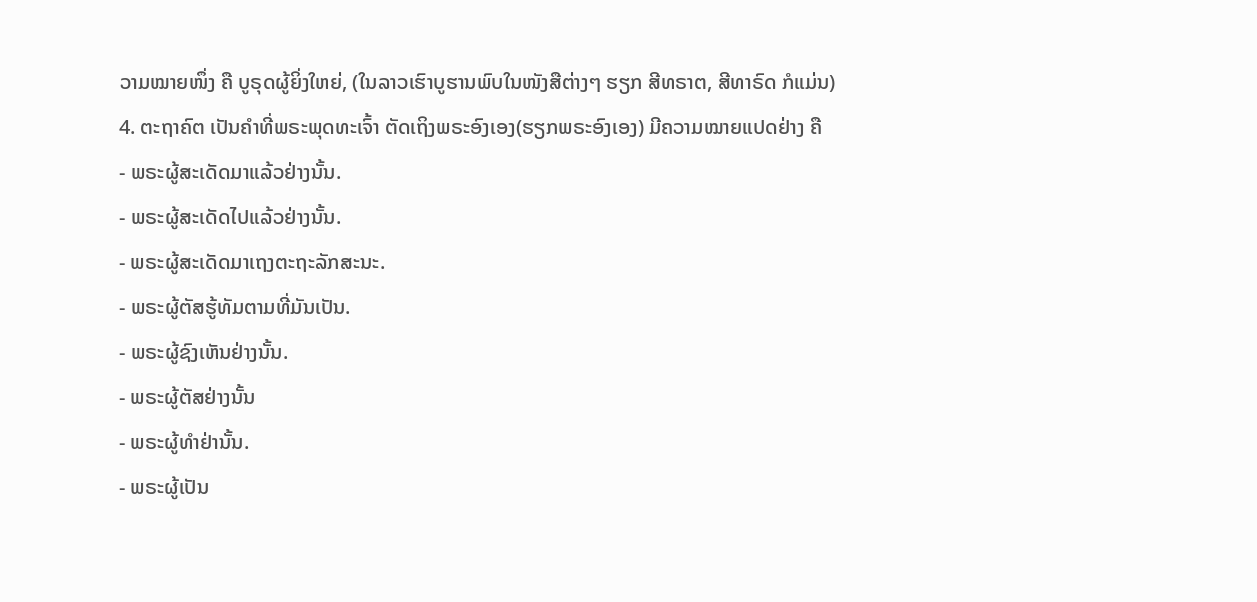ວາມໝາຍໜຶ່ງ ຄື ບູຣຸດຜູ້ຍິ່ງໃຫຍ່, (ໃນລາວເຮົາບູຮານພົບໃນໜັງສືຕ່າງໆ ຮຽກ ສີທຣາຕ, ສີທາຣົດ ກໍແມ່ນ)
4. ຕະຖາຄົຕ ເປັນຄໍາທີ່ພຣະພຸດທະເຈົ້າ ຕັດເຖິງພຣະອົງເອງ(ຮຽກພຣະອົງເອງ) ມີຄວາມໝາຍແປດຢ່າງ ຄື
- ພຣະຜູ້ສະເດັດມາແລ້ວຢ່າງນັ້ນ.
- ພຣະຜູ້ສະເດັດໄປແລ້ວຢ່າງນັ້ນ.
- ພຣະຜູ້ສະເດັດມາເຖງຕະຖະລັກສະນະ.
- ພຣະຜູ້ຕັສຮູ້ທັມຕາມທີ່ມັນເປັນ.
- ພຣະຜູ້ຊົງເຫັນຢ່າງນັ້ນ.
- ພຣະຜູ້ຕັສຢ່າງນັ້ນ
- ພຣະຜູ້ທຳຢ່ານັ້ນ.
- ພຣະຜູ້ເປັນ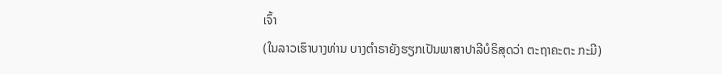ເຈົ້າ
(ໃນລາວເຮົາບາງທ່ານ ບາງຕໍາຣາຍັງຮຽກເປັນພາສາປາລີບໍຣິສຸດວ່າ ຕະຖາຄະຕະ ກະມີ)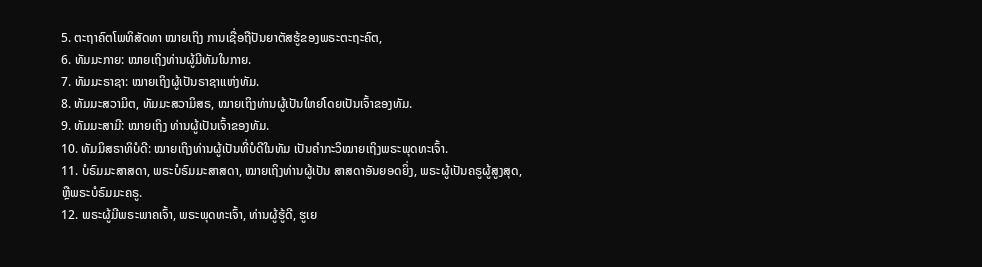5. ຕະຖາຄົຕໂພທິສັດທາ ໝາຍເຖິງ ການເຊື່ອຖືປັນຍາຕັສຮູ້ຂອງພຣະຕະຖະຄົຕ,
6. ທັມມະກາຍ: ໝາຍເຖິງທ່ານຜູ້ມີທັມໃນກາຍ.
7. ທັມມະຣາຊາ: ໝາຍເຖິງຜູ້ເປັນຣາຊາແຫ່ງທັມ.
8. ທັມມະສວາມິຕ, ທັມມະສວາມິສຣ, ໝາຍເຖິງທ່ານຜູ້ເປັນໃຫຍ່ໂດຍເປັນເຈົ້າຂອງທັມ.
9. ທັມມະສາມີ: ໝາຍເຖິງ ທ່ານຜູ້ເປັນເຈົ້າຂອງທັມ.
10. ທັມມິສຣາທິບໍດີ: ໝາຍເຖິງທ່ານຜູ້ເປັນທີ່ບໍດີໃນທັມ ເປັນຄໍາກະວິໝາຍເຖິງພຣະພຸດທະເຈົ້າ.
11. ບໍຣົມມະສາສດາ, ພຣະບໍຣົມມະສາສດາ, ໝາຍເຖິງທ່ານຜູ້ເປັນ ສາສດາອັນຍອດຍິ່ງ, ພຣະຜູ້ເປັນຄຣູຜູ້ສູງສຸດ, ຫຼືພຣະບໍຣົມມະຄຣູ.
12. ພຣະຜູ້ມີພຣະພາຄເຈົ້າ, ພຣະພຸດທະເຈົ້າ, ທ່ານຜູ້ຮູ້ດີ, ຮູເຍ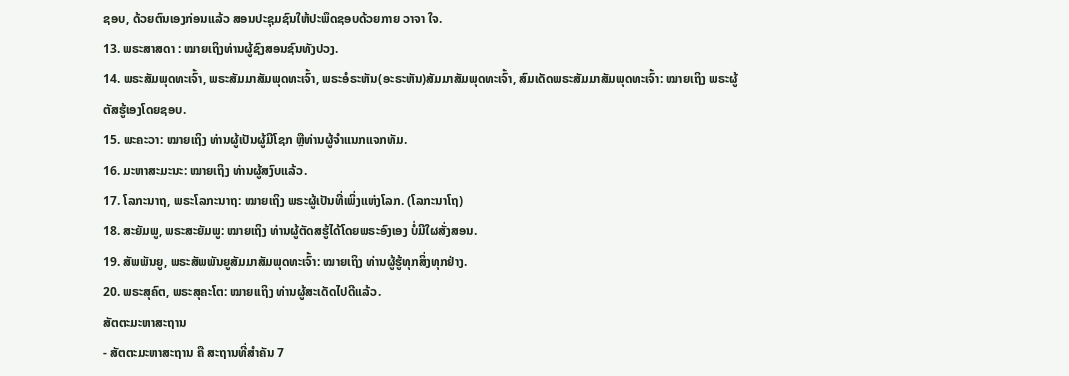ຊອບ, ດ້ວຍຕົນເອງກ່ອນແລ້ວ ສອນປະຊຸມຊົນໃຫ້ປະພຶດຊອບດ້ວຍກາຍ ວາຈາ ໃຈ.
13. ພຣະສາສດາ : ໝາຍເຖິງທ່ານຜູ້ຊົງສອນຊົນທັງປວງ.
14. ພຣະສັມພຸດທະເຈົ້າ, ພຣະສັມມາສັມພຸດທະເຈົ້າ, ພຣະອໍຣະຫັນ(ອະຣະຫັນ)ສັມມາສັມພຸດທະເຈົ້າ, ສົມເດັດພຣະສັມມາສັມພຸດທະເຈົ້າ: ໝາຍເຖິງ ພຣະຜູ້ຕັສຮູ້ເອງໂດຍຊອບ.
15. ພະຄະວາ: ໝາຍເຖິງ ທ່ານຜູ້ເປັນຜູ້ມີໂຊກ ຫຼືທ່ານຜູ້ຈຳແນກແຈກທັມ.
16. ມະຫາສະມະນະ: ໝາຍເຖິງ ທ່ານຜູ້ສງົບແລ້ວ.
17. ໂລກະນາຖ, ພຣະໂລກະນາຖ: ໝາຍເຖິງ ພຣະຜູ້ເປັນທີ່ເພິ່ງແຫ່ງໂລກ. (ໂລກະນາໂຖ)
18. ສະຍັມພູ, ພຣະສະຍັມພູ: ໝາຍເຖິງ ທ່ານຜູ້ຕັດສຮູ້ໄດ້ໂດຍພຣະອົງເອງ ບໍ່ມີໃຜສັ່ງສອນ.
19. ສັພພັນຍູ, ພຣະສັພພັນຍູສັມມາສັມພຸດທະເຈົ້າ: ໝາຍເຖິງ ທ່ານຜູ້ຮູ້ທຸກສິ່ງທຸກຢ່າງ.
20. ພຣະສຸຄົຕ, ພຣະສຸຄະໂຕ: ໝາຍເເຖິງ ທ່ານຜູ້ສະເດັດໄປດີແລ້ວ.
ສັຕຕະມະຫາສະຖານ
- ສັຕຕະມະຫາສະຖານ ຄື ສະຖານທີ່ສຳຄັນ 7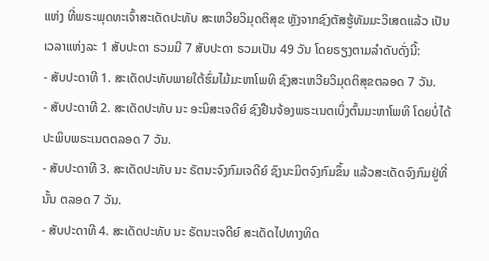ແຫ່ງ ທີ່ພຣະພຸດທະເຈົ້າສະເດັດປະທັບ ສະເຫວີຍວິມຸດຕິສຸຂ ຫຼັງຈາກຊົງຕັສຮູ້ທັມມະວິເສດແລ້ວ ເປັນເວລາແຫ່ງລະ 1 ສັບປະດາ ຣວມມີ 7 ສັບປະດາ ຣວມເປັນ 49 ວັນ ໂດຍຣຽງຕາມລຳດັບດັ່ງນີ້:
- ສັບປະດາທີ 1. ສະເດັດປະທັບພາຍໃຕ້ຮົ່ມໄມ້ມະຫາໂພທິ ຊົງສະເຫວີຍວິມຸດຕິສຸຂຕລອດ 7 ວັນ.
- ສັບປະດາທີ 2. ສະເດັດປະທັບ ນະ ອະນິສະເຈດີຍ໌ ຊົງຢືນຈ້ອງພຣະເນຕເບິ່ງຕົ້ນມະຫາໂພທິ ໂດຍບໍ່ໄດ້ປະພິບພຣະເນຕຕລອດ 7 ວັນ.
- ສັບປະດາທີ 3. ສະເດັດປະທັບ ນະ ຣັຕນະຈົງກົມເຈດີຍ໌ ຊົງນະມິຕຈົງກົມຂຶ້ນ ແລ້ວສະເດັດຈົງກົມຢູ່ທີ່ນັ້ນ ຕລອດ 7 ວັນ.
- ສັບປະດາທີ 4. ສະເດັດປະທັບ ນະ ຣັຕນະເຈດີຍ໌ ສະເດັດໄປທາງທິດ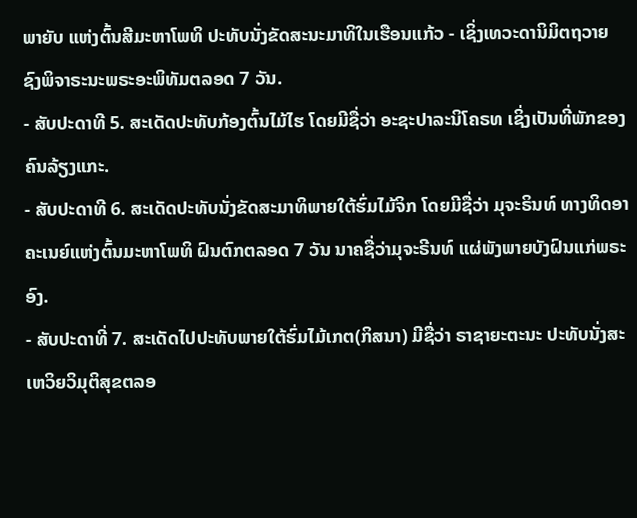ພາຍັບ ແຫ່ງຕົ້ນສີມະຫາໂພທິ ປະທັບນັ່ງຂັດສະນະມາທິໃນເຮືອນແກ້ວ - ເຊິ່ງເທວະດານິມິຕຖວາຍ ຊົງພິຈາຣະນະພຣະອະພິທັມຕລອດ 7 ວັນ.
- ສັບປະດາທີ 5. ສະເດັດປະທັບກ້ອງຕົ້ນໄມ້ໄຮ ໂດຍມີຊື່ວ່າ ອະຊະປາລະນິໂຄຣທ ເຊິ່ງເປັນທີ່ພັກຂອງຄົນລ້ຽງແກະ.
- ສັບປະດາທີ 6. ສະເດັດປະທັບນັ່ງຂັດສະມາທິພາຍໃຕ້ຮົ່ມໄມ້ຈິກ ໂດຍມີຊື່ວ່າ ມຸຈະຣິນທ໌ ທາງທິດອາຄະເນຍ໌ແຫ່ງຕົ້ນມະຫາໂພທິ ຝົນຕົກຕລອດ 7 ວັນ ນາຄຊື່ວ່າມຸຈະຣີນທ໌ ແຜ່ພັງພາຍບັງຝົນແກ່ພຣະອົງ.
- ສັບປະດາທີ່ 7. ສະເດັດໄປປະທັບພາຍໃຕ້ຮົ່ມໄມ້ເກຕ(ກິສນາ) ມີຊື່ວ່າ ຣາຊາຍະຕະນະ ປະທັບນັ່ງສະເຫວິຍວິມຸຕິສຸຂຕລອ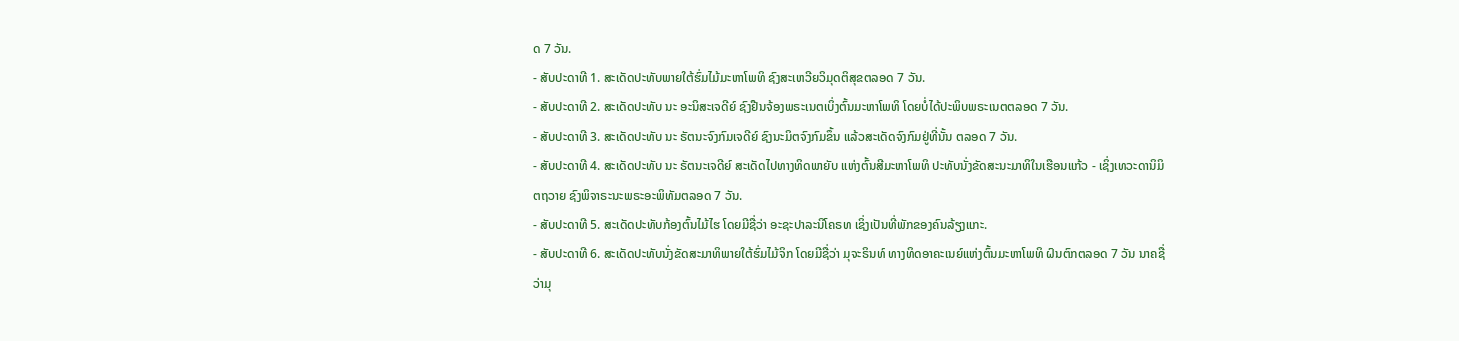ດ 7 ວັນ.
- ສັບປະດາທີ 1. ສະເດັດປະທັບພາຍໃຕ້ຮົ່ມໄມ້ມະຫາໂພທິ ຊົງສະເຫວີຍວິມຸດຕິສຸຂຕລອດ 7 ວັນ.
- ສັບປະດາທີ 2. ສະເດັດປະທັບ ນະ ອະນິສະເຈດີຍ໌ ຊົງຢືນຈ້ອງພຣະເນຕເບິ່ງຕົ້ນມະຫາໂພທິ ໂດຍບໍ່ໄດ້ປະພິບພຣະເນຕຕລອດ 7 ວັນ.
- ສັບປະດາທີ 3. ສະເດັດປະທັບ ນະ ຣັຕນະຈົງກົມເຈດີຍ໌ ຊົງນະມິຕຈົງກົມຂຶ້ນ ແລ້ວສະເດັດຈົງກົມຢູ່ທີ່ນັ້ນ ຕລອດ 7 ວັນ.
- ສັບປະດາທີ 4. ສະເດັດປະທັບ ນະ ຣັຕນະເຈດີຍ໌ ສະເດັດໄປທາງທິດພາຍັບ ແຫ່ງຕົ້ນສີມະຫາໂພທິ ປະທັບນັ່ງຂັດສະນະມາທິໃນເຮືອນແກ້ວ - ເຊິ່ງເທວະດານິມິຕຖວາຍ ຊົງພິຈາຣະນະພຣະອະພິທັມຕລອດ 7 ວັນ.
- ສັບປະດາທີ 5. ສະເດັດປະທັບກ້ອງຕົ້ນໄມ້ໄຮ ໂດຍມີຊື່ວ່າ ອະຊະປາລະນິໂຄຣທ ເຊິ່ງເປັນທີ່ພັກຂອງຄົນລ້ຽງແກະ.
- ສັບປະດາທີ 6. ສະເດັດປະທັບນັ່ງຂັດສະມາທິພາຍໃຕ້ຮົ່ມໄມ້ຈິກ ໂດຍມີຊື່ວ່າ ມຸຈະຣິນທ໌ ທາງທິດອາຄະເນຍ໌ແຫ່ງຕົ້ນມະຫາໂພທິ ຝົນຕົກຕລອດ 7 ວັນ ນາຄຊື່ວ່າມຸ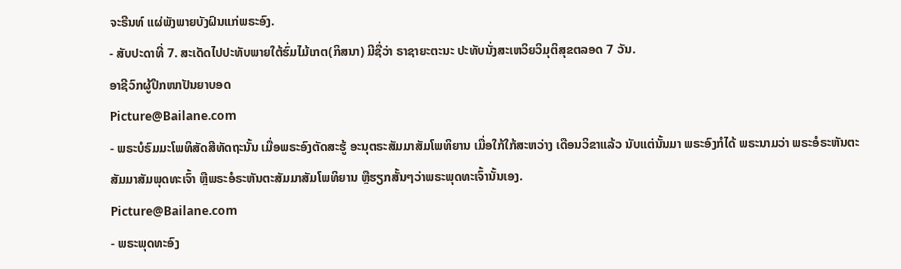ຈະຣີນທ໌ ແຜ່ພັງພາຍບັງຝົນແກ່ພຣະອົງ.
- ສັບປະດາທີ່ 7. ສະເດັດໄປປະທັບພາຍໃຕ້ຮົ່ມໄມ້ເກຕ(ກິສນາ) ມີຊື່ວ່າ ຣາຊາຍະຕະນະ ປະທັບນັ່ງສະເຫວິຍວິມຸຕິສຸຂຕລອດ 7 ວັນ.
ອາຊີວົກຜູ້ປຶກໜາປັນຍາບອດ
Picture@Bailane.com
- ພຣະບໍຣົມມະໂພທິສັດສີທັດຖະນັ້ນ ເມື່ອພຣະອົງຕັດສະຮູ້ ອະນຸຕຣະສັມມາສັມໂພທິຍານ ເມື່ອໃກ້ໃກ້ສະຫວ່າງ ເດືອນວິຂາແລ້ວ ນັບແຕ່ນັ້ນມາ ພຣະອົງກໍໄດ້ ພຣະນາມວ່າ ພຣະອໍຣະຫັນຕະສັມມາສັມພຸດທະເຈົ້າ ຫຼືພຣະອໍຣະຫັນຕະສັມມາສັມໂພທິຍານ ຫຼືຮຽກສັ້ນໆວ່າພຣະພຸດທະເຈົ້ານັ້ນເອງ.
Picture@Bailane.com
- ພຣະພຸດທະອົງ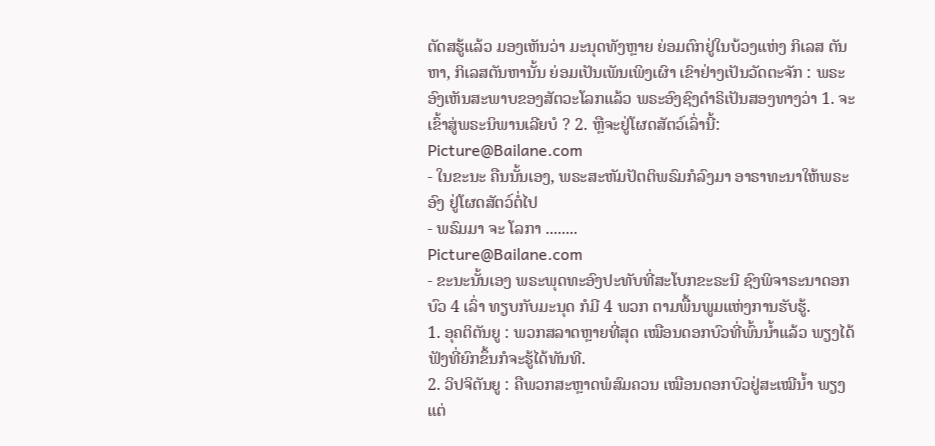ຕັດສຮູ້ແລ້ວ ມອງເຫັນວ່າ ມະນຸດທັງຫຼາຍ ຍ່ອມຕົກຢູ່ໃນບ້ວງແຫ່ງ ກິເລສ ຕັນຫາ, ກິເລສຕັນຫານັ້ນ ຍ່ອມເປັນເພັນເພິງເຜົາ ເຂົາຢ່າງເປັນວັດຕະຈັກ : ພຣະອົງເຫັນສະພາບຂອງສັຕວະໂລກແລ້ວ ພຣະອົງຊົງດໍາຣິເປັນສອງທາງວ່າ 1. ຈະເຂົ້າສູ່ພຣະນິພານເລີຍບໍ ? 2. ຫຼືຈະຢູ່ໂຜດສັຕວ໌ເລົ່ານີ້:
Picture@Bailane.com
- ໃນຂະນະ ຄືນນັ້ນເອງ, ພຣະສະຫັມປັຕຕິພຣົມກໍລົງມາ ອາຣາທະນາໃຫ້ພຣະອົງ ຢູ່ໂຜດສັຕວ໌ຕໍ່ໄປ
- ພຣົມມາ ຈະ ໂລກາ ........
Picture@Bailane.com
- ຂະນະນັ້ນເອງ ພຣະພຸດທະອົງປະທັບທີ່ສະໂບກຂະຣະນີ ຊົງພິຈາຣະນາດອກບົວ 4 ເລົ່າ ທຽບກັບມະນຸດ ກໍມີ 4 ພວກ ຕາມພື້ນພູມແຫ່ງການຮັບຮູ້.
1. ອຸຄຕິຕັນຍູ : ພວກສລາດຫຼາຍທີ່ສຸດ ເໝືອນດອກບົວທີ່ພົ້ນນໍ້າແລ້ວ ພຽງໄດ້ຟັງທີ່ຍົກຂຶ້ນກໍຈະຮູ້ໄດ້ທັນທີ.
2. ວິປຈິຕັນຍູ : ຄືພວກສະຫຼາດພໍສົມຄວນ ເໝືອນດອກບົວຢູ່ສະເໝີນໍ້າ ພຽງແຕ່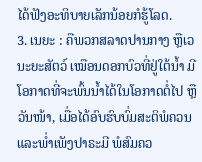ໄດ້ຟັງອະທິບາຍເລັກນ້ອຍກໍຮູ້ໂລດ.
3. ເນຍະ : ຄືພວກສລາດປານກາງ ຫຼືເວນະຍະສັຕວ໌ ເໝືອນດອກບົວທີ່ຢູ່ໃຕ້ນໍ້າ ມີໂອກາດທີ່ຈະພົ້ນນໍ້າໄດ້ໃນໂອກາດຕໍ່ໄປ ຫຼືວັນໜ້າ, ເມື່ອໄດ້ອົບຮົບບົ່ມສະຕິພໍຄວນ ແລະພໍ່າເພັງປາຣະມີ ພໍສົມຄວ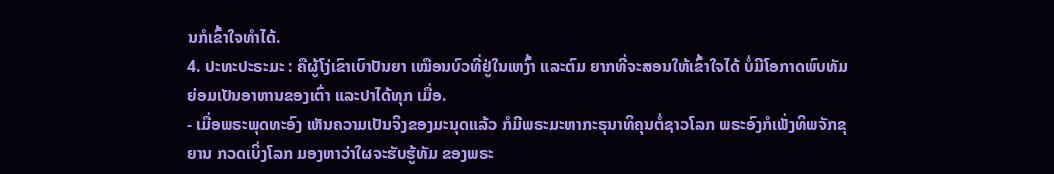ນກໍເຂົ້າໃຈທໍາໄດ້.
4. ປະທະປະຣະມະ : ຄືຜູ້ໂງ່ເຂົາເບົາປັນຍາ ເໝືອນບົວທີ່ຢູ່ໃນເຫງົ້າ ແລະຕົມ ຍາກທີ່ຈະສອນໃຫ້ເຂົ້າໃຈໄດ້ ບໍ່ມີໂອກາດພົບທັມ ຍ່ອມເປັນອາຫານຂອງເຕົ່າ ແລະປາໄດ້ທຸກ ເມື່ອ.
- ເມື່ອພຣະພຸດທະອົງ ເຫັນຄວາມເປັນຈິງຂອງມະນຸດແລ້ວ ກໍມີພຣະມະຫາກະຣຸນາທິຄຸນຕໍ່ຊາວໂລກ ພຣະອົງກໍເພັ່ງທິພຈັກຂຸຍານ ກວດເບິ່ງໂລກ ມອງຫາວ່າໃຜຈະຮັບຮູ້ທັມ ຂອງພຣະ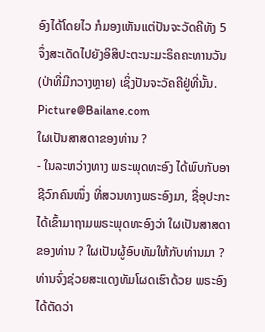ອົງໄດ້ໂດຍໄວ ກໍມອງເຫັນແຕ່ປັນຈະວັດຄີທັງ 5 ຈຶ່ງສະເດັດໄປຍັງອິສິປະຕະນະມະຣິຄຄະທານວັນ (ປ່າທີ່ມີກວາງຫຼາຍ) ເຊິ່ງປັນຈະວັຄຄີຢູ່ທີ່ນັ້ນ.
Picture@Bailane.com
ໃຜເປັນສາສດາຂອງທ່ານ ?
- ໃນລະຫວ່າງທາງ ພຣະພຸດທະອົງ ໄດ້ພົບກັບອາຊີວົກຄົນໜຶ່ງ ທີ່ສວນທາງພຣະອົງມາ, ຊື່ອຸປະກະ ໄດ້ເຂົ້າມາຖາມພຣະພຸດທະອົງວ່າ ໃຜເປັນສາສດາຂອງທ່ານ ? ໃຜເປັນຜູ້ອົບທັມໃຫ້ກັບທ່ານມາ ? ທ່ານຈົ່ງຊ່ວຍສະແດງທັມໂຜດເຮົາດ້ວຍ ພຣະອົງໄດ້ຕັດວ່າ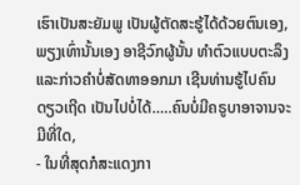ເຮົາເປັນສະຍັມພູ ເປັນຜູ້ຕັດສະຮູ້ໄດ້ດ້ວຍຕົນເອງ, ພຽງເທົ່ານັ້ນເອງ ອາຊີວົກຜູ້ນັ້ນ ທໍາຕົວແບບຕະລຶງ ແລະກ່າວຄໍາບໍ່ສັດທາອອກມາ ເຊີນທ່ານຮູ້ໄປຄົນດຽວເຖີດ ເປັນໄປບໍ່ໄດ້.....ຄົນບໍ່ມີຄຣູບາອາຈານຈະມີທີ່ໃດ,
- ໃນທີ່ສຸດກໍສະແດງກາ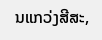ນແກວ່ງສີສະ,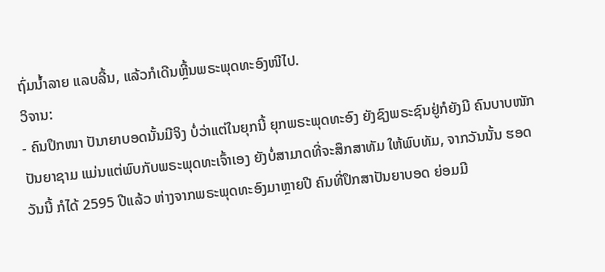ຖົ່ມນໍ້າລາຍ ແລບລີ້ນ, ແລ້ວກໍເດີນຫຼີ້ນພຣະພຸດທະອົງໜີໄປ.
ວິຈານ:
- ຄົນປຶກໜາ ປັນາຍາບອດນັ້ນມີຈິງ ບໍ່ວ່າແຕ່ໃນຍຸກນີ້ ຍຸກພຣະພຸດທະອົງ ຍັງຊົງພຣະຊົນຢູ່ກໍຍັງມີ ຄົນບາບໜັກ ປັນຍາຊາມ ແມ່ນແຕ່ພົບກັບພຣະພຸດທະເຈົ້າເອງ ຍັງບໍ່ສາມາດທີ່ຈະສຶກສາທັມ ໃຫ້ພົບທັມ, ຈາກວັນນັ້ນ ຮອດວັນນີ້ ກໍໄດ້ 2595 ປີແລ້ວ ຫ່າງຈາກພຣະພຸດທະອົງມາຫຼາຍປີ ຄົນທີ່ປຶກສາປັນຍາບອດ ຍ່ອມມີ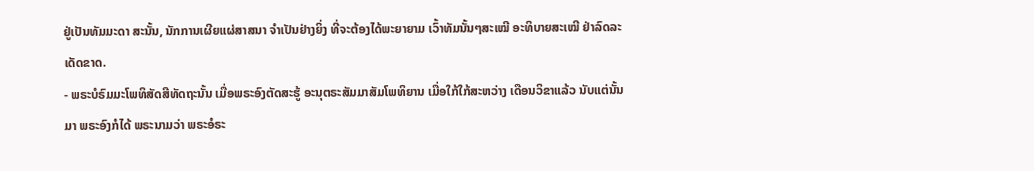ຢູ່ເປັນທັມມະດາ ສະນັ້ນ, ນັກການເຜີຍແຜ່ສາສນາ ຈໍາເປັນຢ່າງຍິ່ງ ທີ່ຈະຕ້ອງໄດ້ພະຍາຍາມ ເວົ້າທັມນັ້ນໆສະເໝີ ອະທິບາຍສະເໝີ ຢ່າລົດລະເດັດຂາດ.
- ພຣະບໍຣົມມະໂພທິສັດສີທັດຖະນັ້ນ ເມື່ອພຣະອົງຕັດສະຮູ້ ອະນຸຕຣະສັມມາສັມໂພທິຍານ ເມື່ອໃກ້ໃກ້ສະຫວ່າງ ເດືອນວິຂາແລ້ວ ນັບແຕ່ນັ້ນມາ ພຣະອົງກໍໄດ້ ພຣະນາມວ່າ ພຣະອໍຣະ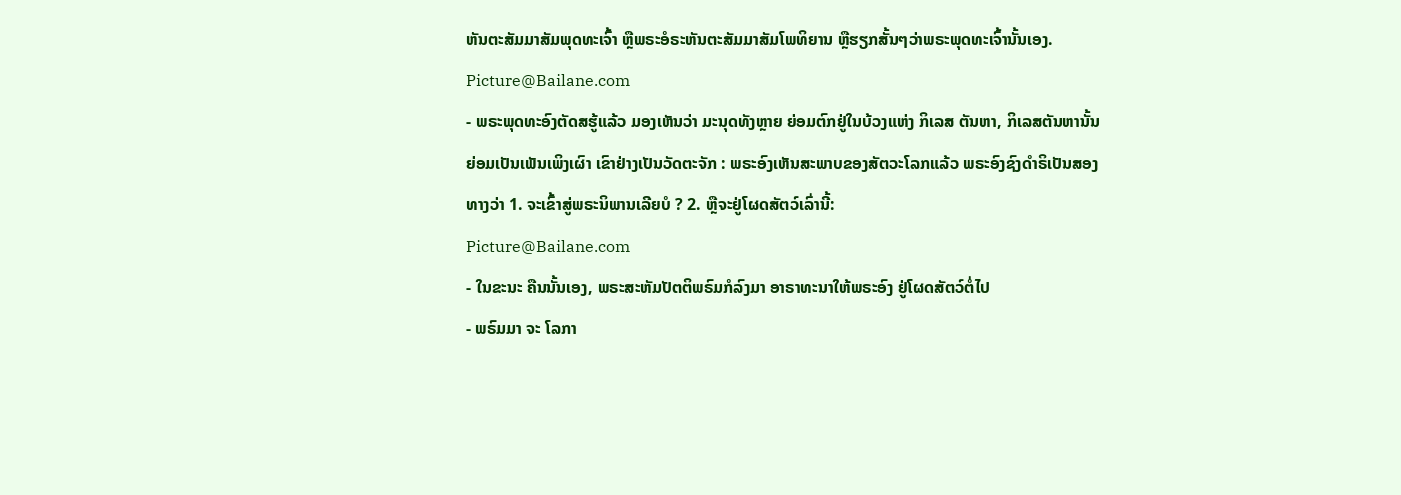ຫັນຕະສັມມາສັມພຸດທະເຈົ້າ ຫຼືພຣະອໍຣະຫັນຕະສັມມາສັມໂພທິຍານ ຫຼືຮຽກສັ້ນໆວ່າພຣະພຸດທະເຈົ້ານັ້ນເອງ.
Picture@Bailane.com
- ພຣະພຸດທະອົງຕັດສຮູ້ແລ້ວ ມອງເຫັນວ່າ ມະນຸດທັງຫຼາຍ ຍ່ອມຕົກຢູ່ໃນບ້ວງແຫ່ງ ກິເລສ ຕັນຫາ, ກິເລສຕັນຫານັ້ນ ຍ່ອມເປັນເພັນເພິງເຜົາ ເຂົາຢ່າງເປັນວັດຕະຈັກ : ພຣະອົງເຫັນສະພາບຂອງສັຕວະໂລກແລ້ວ ພຣະອົງຊົງດໍາຣິເປັນສອງທາງວ່າ 1. ຈະເຂົ້າສູ່ພຣະນິພານເລີຍບໍ ? 2. ຫຼືຈະຢູ່ໂຜດສັຕວ໌ເລົ່ານີ້:
Picture@Bailane.com
- ໃນຂະນະ ຄືນນັ້ນເອງ, ພຣະສະຫັມປັຕຕິພຣົມກໍລົງມາ ອາຣາທະນາໃຫ້ພຣະອົງ ຢູ່ໂຜດສັຕວ໌ຕໍ່ໄປ
- ພຣົມມາ ຈະ ໂລກາ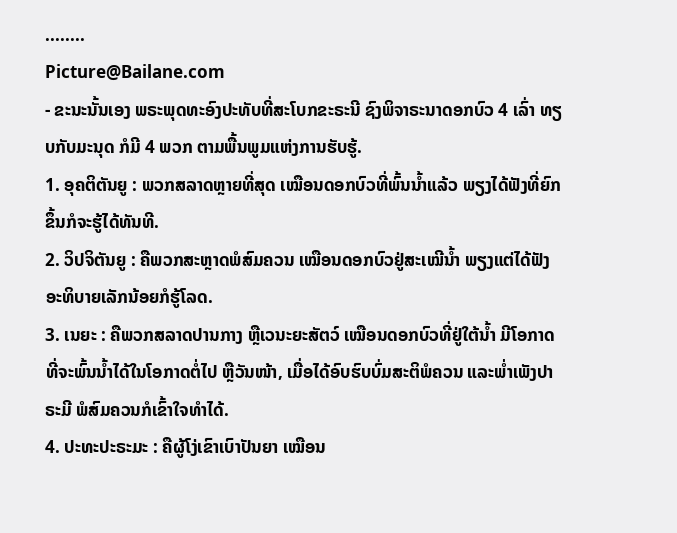........
Picture@Bailane.com
- ຂະນະນັ້ນເອງ ພຣະພຸດທະອົງປະທັບທີ່ສະໂບກຂະຣະນີ ຊົງພິຈາຣະນາດອກບົວ 4 ເລົ່າ ທຽບກັບມະນຸດ ກໍມີ 4 ພວກ ຕາມພື້ນພູມແຫ່ງການຮັບຮູ້.
1. ອຸຄຕິຕັນຍູ : ພວກສລາດຫຼາຍທີ່ສຸດ ເໝືອນດອກບົວທີ່ພົ້ນນໍ້າແລ້ວ ພຽງໄດ້ຟັງທີ່ຍົກຂຶ້ນກໍຈະຮູ້ໄດ້ທັນທີ.
2. ວິປຈິຕັນຍູ : ຄືພວກສະຫຼາດພໍສົມຄວນ ເໝືອນດອກບົວຢູ່ສະເໝີນໍ້າ ພຽງແຕ່ໄດ້ຟັງອະທິບາຍເລັກນ້ອຍກໍຮູ້ໂລດ.
3. ເນຍະ : ຄືພວກສລາດປານກາງ ຫຼືເວນະຍະສັຕວ໌ ເໝືອນດອກບົວທີ່ຢູ່ໃຕ້ນໍ້າ ມີໂອກາດທີ່ຈະພົ້ນນໍ້າໄດ້ໃນໂອກາດຕໍ່ໄປ ຫຼືວັນໜ້າ, ເມື່ອໄດ້ອົບຮົບບົ່ມສະຕິພໍຄວນ ແລະພໍ່າເພັງປາຣະມີ ພໍສົມຄວນກໍເຂົ້າໃຈທໍາໄດ້.
4. ປະທະປະຣະມະ : ຄືຜູ້ໂງ່ເຂົາເບົາປັນຍາ ເໝືອນ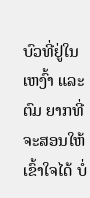ບົວທີ່ຢູ່ໃນເຫງົ້າ ແລະຕົມ ຍາກທີ່ຈະສອນໃຫ້ເຂົ້າໃຈໄດ້ ບໍ່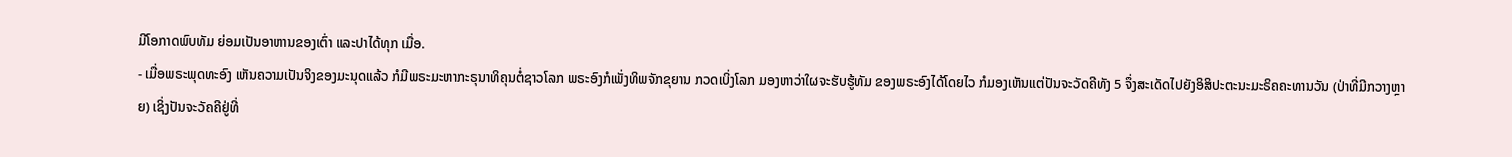ມີໂອກາດພົບທັມ ຍ່ອມເປັນອາຫານຂອງເຕົ່າ ແລະປາໄດ້ທຸກ ເມື່ອ.
- ເມື່ອພຣະພຸດທະອົງ ເຫັນຄວາມເປັນຈິງຂອງມະນຸດແລ້ວ ກໍມີພຣະມະຫາກະຣຸນາທິຄຸນຕໍ່ຊາວໂລກ ພຣະອົງກໍເພັ່ງທິພຈັກຂຸຍານ ກວດເບິ່ງໂລກ ມອງຫາວ່າໃຜຈະຮັບຮູ້ທັມ ຂອງພຣະອົງໄດ້ໂດຍໄວ ກໍມອງເຫັນແຕ່ປັນຈະວັດຄີທັງ 5 ຈຶ່ງສະເດັດໄປຍັງອິສິປະຕະນະມະຣິຄຄະທານວັນ (ປ່າທີ່ມີກວາງຫຼາຍ) ເຊິ່ງປັນຈະວັຄຄີຢູ່ທີ່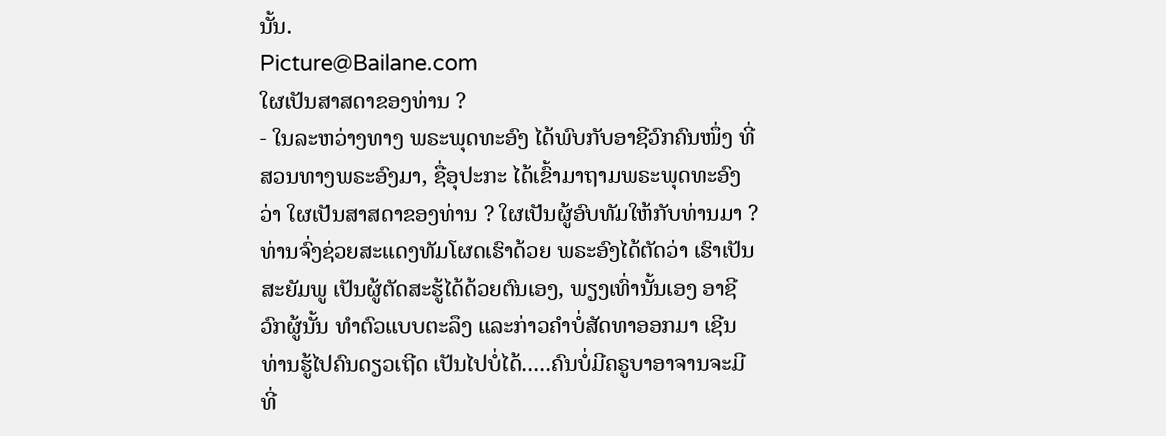ນັ້ນ.
Picture@Bailane.com
ໃຜເປັນສາສດາຂອງທ່ານ ?
- ໃນລະຫວ່າງທາງ ພຣະພຸດທະອົງ ໄດ້ພົບກັບອາຊີວົກຄົນໜຶ່ງ ທີ່ສວນທາງພຣະອົງມາ, ຊື່ອຸປະກະ ໄດ້ເຂົ້າມາຖາມພຣະພຸດທະອົງວ່າ ໃຜເປັນສາສດາຂອງທ່ານ ? ໃຜເປັນຜູ້ອົບທັມໃຫ້ກັບທ່ານມາ ? ທ່ານຈົ່ງຊ່ວຍສະແດງທັມໂຜດເຮົາດ້ວຍ ພຣະອົງໄດ້ຕັດວ່າ ເຮົາເປັນສະຍັມພູ ເປັນຜູ້ຕັດສະຮູ້ໄດ້ດ້ວຍຕົນເອງ, ພຽງເທົ່ານັ້ນເອງ ອາຊີວົກຜູ້ນັ້ນ ທໍາຕົວແບບຕະລຶງ ແລະກ່າວຄໍາບໍ່ສັດທາອອກມາ ເຊີນທ່ານຮູ້ໄປຄົນດຽວເຖີດ ເປັນໄປບໍ່ໄດ້.....ຄົນບໍ່ມີຄຣູບາອາຈານຈະມີທີ່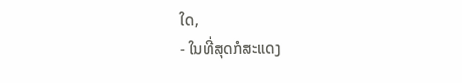ໃດ,
- ໃນທີ່ສຸດກໍສະແດງ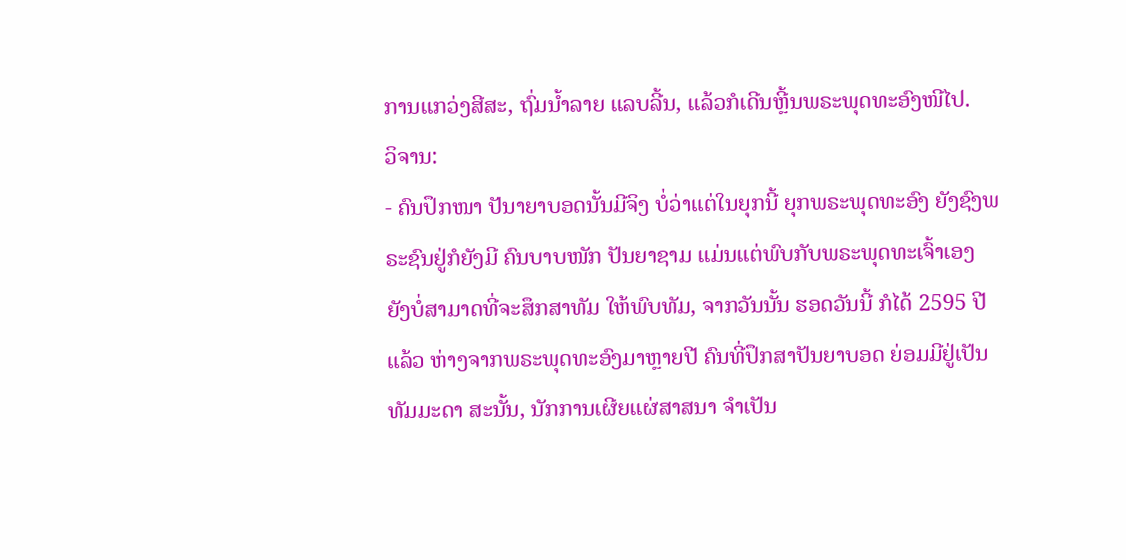ການແກວ່ງສີສະ, ຖົ່ມນໍ້າລາຍ ແລບລີ້ນ, ແລ້ວກໍເດີນຫຼີ້ນພຣະພຸດທະອົງໜີໄປ.
ວິຈານ:
- ຄົນປຶກໜາ ປັນາຍາບອດນັ້ນມີຈິງ ບໍ່ວ່າແຕ່ໃນຍຸກນີ້ ຍຸກພຣະພຸດທະອົງ ຍັງຊົງພຣະຊົນຢູ່ກໍຍັງມີ ຄົນບາບໜັກ ປັນຍາຊາມ ແມ່ນແຕ່ພົບກັບພຣະພຸດທະເຈົ້າເອງ ຍັງບໍ່ສາມາດທີ່ຈະສຶກສາທັມ ໃຫ້ພົບທັມ, ຈາກວັນນັ້ນ ຮອດວັນນີ້ ກໍໄດ້ 2595 ປີແລ້ວ ຫ່າງຈາກພຣະພຸດທະອົງມາຫຼາຍປີ ຄົນທີ່ປຶກສາປັນຍາບອດ ຍ່ອມມີຢູ່ເປັນທັມມະດາ ສະນັ້ນ, ນັກການເຜີຍແຜ່ສາສນາ ຈໍາເປັນ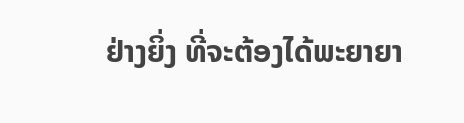ຢ່າງຍິ່ງ ທີ່ຈະຕ້ອງໄດ້ພະຍາຍາ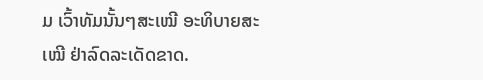ມ ເວົ້າທັມນັ້ນໆສະເໝີ ອະທິບາຍສະເໝີ ຢ່າລົດລະເດັດຂາດ.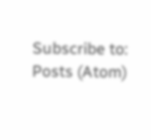Subscribe to:
Posts (Atom)